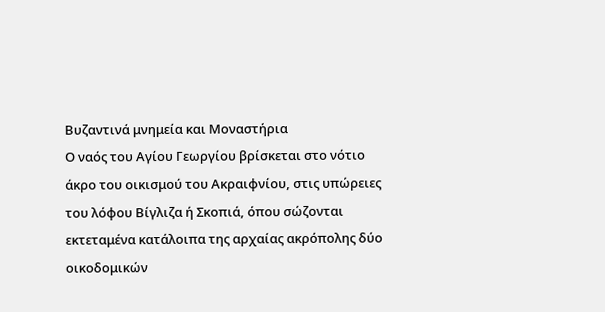Βυζαντινά μνημεία και Μοναστήρια
Ο ναός του Αγίου Γεωργίου βρίσκεται στο νότιο άκρο του οικισμού του Ακραιφνίου, στις υπώρειες του λόφου Βίγλιζα ή Σκοπιά, όπου σώζονται εκτεταμένα κατάλοιπα της αρχαίας ακρόπολης δύο οικοδομικών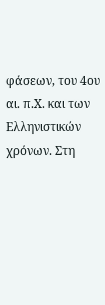φάσεων, του 4ου αι. π.Χ. και των Ελληνιστικών χρόνων. Στη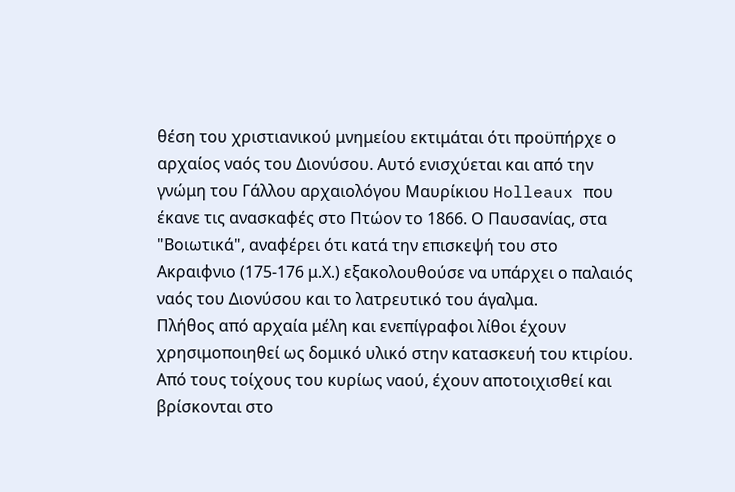θέση του χριστιανικού μνημείου εκτιμάται ότι προϋπήρχε ο αρχαίος ναός του Διονύσου. Αυτό ενισχύεται και από την γνώμη του Γάλλου αρχαιολόγου Μαυρίκιου Holleaux που έκανε τις ανασκαφές στο Πτώον το 1866. Ο Παυσανίας, στα "Βοιωτικά", αναφέρει ότι κατά την επισκεψή του στο Ακραιφνιο (175-176 μ.Χ.) εξακολουθούσε να υπάρχει ο παλαιός ναός του Διονύσου και το λατρευτικό του άγαλμα.
Πλήθος από αρχαία μέλη και ενεπίγραφοι λίθοι έχουν χρησιμοποιηθεί ως δομικό υλικό στην κατασκευή του κτιρίου. Από τους τοίχους του κυρίως ναού, έχουν αποτοιχισθεί και βρίσκονται στο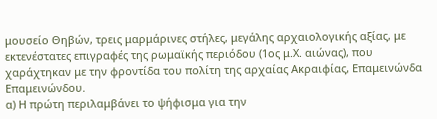μουσείο Θηβών, τρεις μαρμάρινες στήλες, μεγάλης αρχαιολογικής αξίας, με εκτενέστατες επιγραφές της ρωμαϊκής περιόδου (1ος μ.Χ. αιώνας), που χαράχτηκαν με την φροντίδα του πολίτη της αρχαίας Ακραιφίας, Επαμεινώνδα Επαμεινώνδου.
α) Η πρώτη περιλαμβάνει το ψήφισμα για την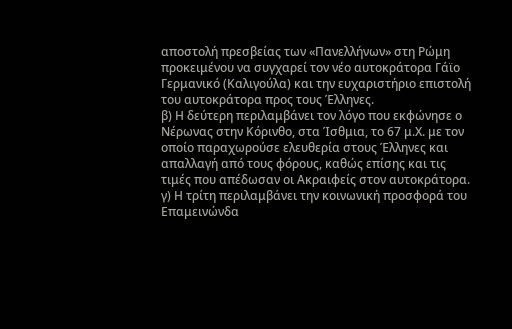αποστολή πρεσβείας των «Πανελλήνων» στη Ρώμη προκειμένου να συγχαρεί τον νέο αυτοκράτορα Γάϊο Γερμανικό (Καλιγούλα) και την ευχαριστήριο επιστολή του αυτοκράτορα προς τους Έλληνες.
β) Η δεύτερη περιλαμβάνει τον λόγο που εκφώνησε ο Νέρωνας στην Κόρινθο, στα Ίσθμια, το 67 μ.Χ. με τον οποίο παραχωρούσε ελευθερία στους Έλληνες και απαλλαγή από τους φόρους, καθώς επίσης και τις τιμές που απέδωσαν οι Ακραιφείς στον αυτοκράτορα.
γ) Η τρίτη περιλαμβάνει την κοινωνική προσφορά του Επαμεινώνδα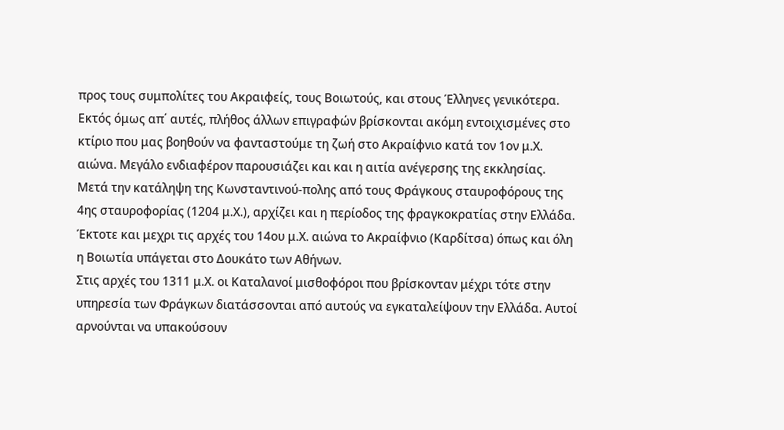προς τους συμπολίτες του Ακραιφείς, τους Βοιωτούς, και στους Έλληνες γενικότερα.
Εκτός όμως απ΄ αυτές, πλήθος άλλων επιγραφών βρίσκονται ακόμη εντοιχισμένες στο κτίριο που μας βοηθούν να φανταστούμε τη ζωή στο Ακραίφνιο κατά τον 1ον μ.Χ. αιώνα. Μεγάλο ενδιαφέρον παρουσιάζει και και η αιτία ανέγερσης της εκκλησίας.
Μετά την κατάληψη της Κωνσταντινού-πολης από τους Φράγκους σταυροφόρους της 4ης σταυροφορίας (1204 μ.Χ.), αρχίζει και η περίοδος της φραγκοκρατίας στην Ελλάδα. Έκτοτε και μεχρι τις αρχές του 14ου μ.Χ. αιώνα το Ακραίφνιο (Καρδίτσα) όπως και όλη η Βοιωτία υπάγεται στο Δουκάτο των Αθήνων.
Στις αρχές του 1311 μ.Χ. οι Καταλανοί μισθοφόροι που βρίσκονταν μέχρι τότε στην υπηρεσία των Φράγκων διατάσσονται από αυτούς να εγκαταλείψουν την Ελλάδα. Αυτοί αρνούνται να υπακούσουν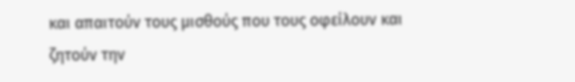και απαιτούν τους μισθούς που τους οφείλουν και ζητούν την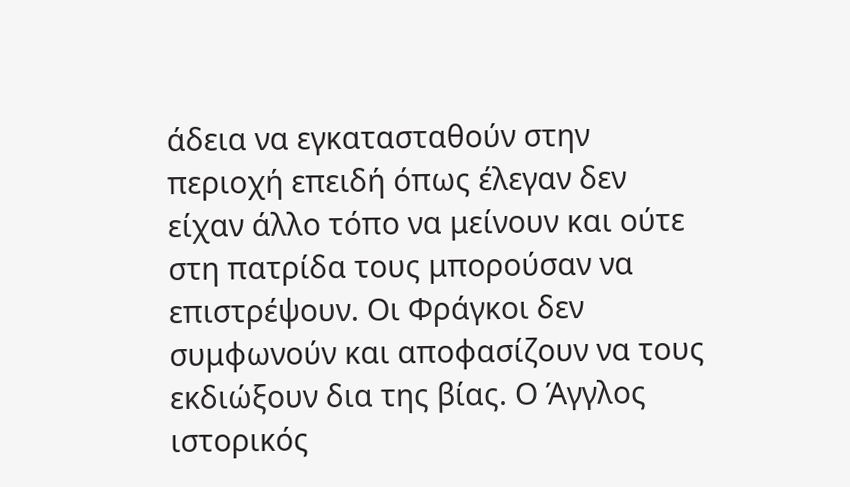άδεια να εγκατασταθούν στην περιοχή επειδή όπως έλεγαν δεν είχαν άλλο τόπο να μείνουν και ούτε στη πατρίδα τους μπορούσαν να επιστρέψουν. Οι Φράγκοι δεν συμφωνούν και αποφασίζουν να τους εκδιώξουν δια της βίας. Ο Άγγλος ιστορικός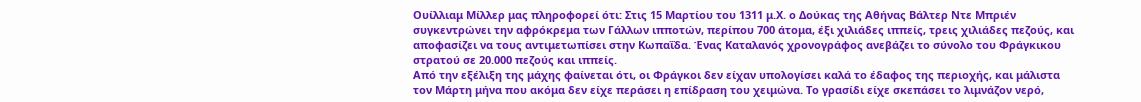Ουίλλιαμ Μίλλερ μας πληροφορεί ότι: Στις 15 Μαρτίου του 1311 μ.Χ. ο Δούκας της Αθήνας Βάλτερ Ντε Μπριέν συγκεντρώνει την αφρόκρεμα των Γάλλων ιπποτών, περίπου 700 άτομα, έξι χιλιάδες ιππείς, τρεις χιλιάδες πεζούς, και αποφασίζει να τους αντιμετωπίσει στην Κωπαΐδα. Ένας Καταλανός χρονογράφος ανεβάζει το σύνολο του Φράγκικου στρατού σε 20.000 πεζούς και ιππείς.
Από την εξέλιξη της μάχης φαίνεται ότι, οι Φράγκοι δεν είχαν υπολογίσει καλά το έδαφος της περιοχής, και μάλιστα τον Μάρτη μήνα που ακόμα δεν είχε περάσει η επίδραση του χειμώνα. Το γρασίδι είχε σκεπάσει το λιμνάζον νερό,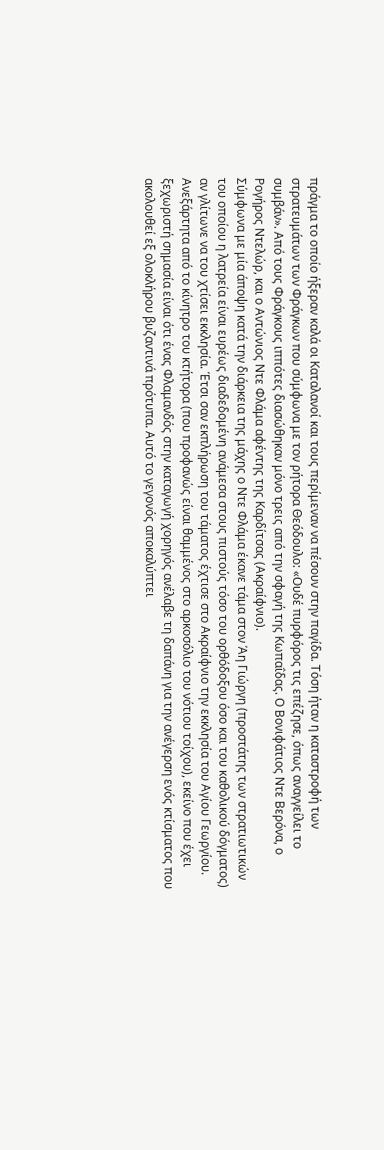πράγμα το οποίο ήξεραν καλά οι Καταλανοί και τους περίμεναν να πέσουν στην παγίδα. Τόση ήταν η καταστροφή των στρατευμάτων των Φράγκων που σύμφωνα με τον ρήτορα Θεόδουλο: «Ουδέ πυρφόρος τις επέζησε, όπως αναγγείλει το συμβάν». Από τους Φράγκους ιππότες διασώθηκαν μόνο τρεις από την σφαγή της Κωπαΐδας. Ο Βονιφάτιος Ντε Βερόνα, ο Ρογήρος Ντελώρ, και ο Αντώνιος Ντε Φλάμα αφέντης της Καρδίτσας (Ακραίφνιο).
Σύμφωνα με μία άποψη κατά την διάρκεια της μάχης ο Ντε Φλάμα έκανε τάμα στον Άη Γιώργη (προστάτης των στρατιωτικών του οποίου η λατρεία είναι ευρέως διαδεδομένη ανάμεσα στους πιστούς τόσο του ορθόδοξου όσο και του καθολικού δόγματος) αν γλίτωνε να του χτίσει εκκλησία. Έτσι σαν εκπλήρωση του τάματος έχτισε στο Ακραίφνιο την εκκλησία του Αγίου Γεωργίου.
Ανεξάρτητα από το κίνητρο του κτήτορα (που προφανώς είναι θαμμένος στο αρκοσόλιο του νότιου τοίχου), εκείνο που έχει ξεχωριστή σημασία είναι ότι ένας Φλαμανδός στην καταγωγή χορηγός ανέλαβε τη δαπάνη για την ανέγερση ενός κτίσματος που ακολουθεί εξ ολοκλήρου βυζαντινά πρότυπα. Αυτό το γεγονός αποκαλύπτει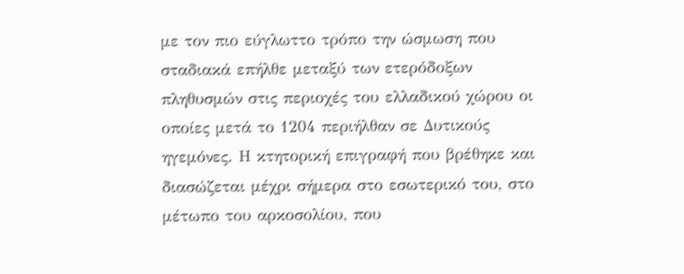με τον πιο εύγλωττο τρόπο την ώσμωση που σταδιακά επήλθε μεταξύ των ετερόδοξων πληθυσμών στις περιοχές του ελλαδικού χώρου οι οποίες μετά το 1204 περιήλθαν σε Δυτικούς ηγεμόνες. Η κτητορική επιγραφή που βρέθηκε και διασώζεται μέχρι σήμερα στο εσωτερικό του, στο μέτωπο του αρκοσολίου, που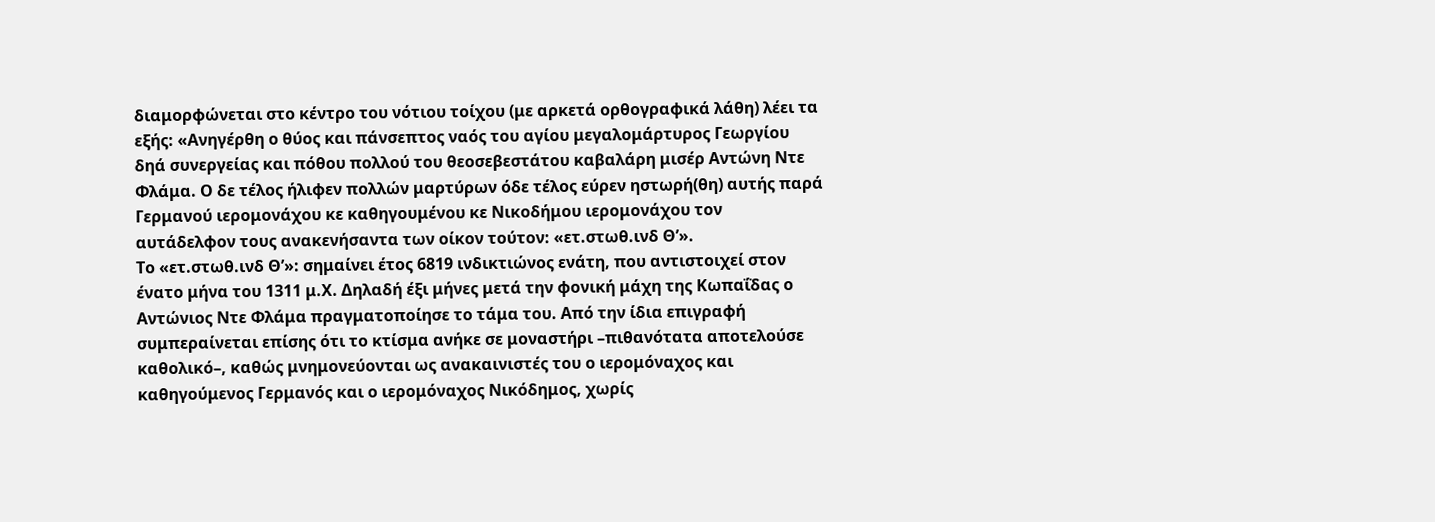διαμορφώνεται στο κέντρο του νότιου τοίχου (με αρκετά ορθογραφικά λάθη) λέει τα εξής: «Ανηγέρθη ο θύος και πάνσεπτος ναός του αγίου μεγαλομάρτυρος Γεωργίου δηά συνεργείας και πόθου πολλού του θεοσεβεστάτου καβαλάρη μισέρ Αντώνη Ντε Φλάμα. Ο δε τέλος ήλιφεν πολλών μαρτύρων όδε τέλος εύρεν ηστωρή(θη) αυτής παρά Γερμανού ιερομονάχου κε καθηγουμένου κε Νικοδήμου ιερομονάχου τον αυτάδελφον τους ανακενήσαντα των οίκον τούτον: «ετ.στωθ.ινδ Θ’».
Το «ετ.στωθ.ινδ Θ’»: σημαίνει έτος 6819 ινδικτιώνος ενάτη, που αντιστοιχεί στον ένατο μήνα του 1311 μ.Χ. Δηλαδή έξι μήνες μετά την φονική μάχη της Κωπαΐδας ο Αντώνιος Ντε Φλάμα πραγματοποίησε το τάμα του. Από την ίδια επιγραφή συμπεραίνεται επίσης ότι το κτίσμα ανήκε σε μοναστήρι –πιθανότατα αποτελούσε καθολικό–, καθώς μνημονεύονται ως ανακαινιστές του ο ιερομόναχος και καθηγούμενος Γερμανός και ο ιερομόναχος Νικόδημος, χωρίς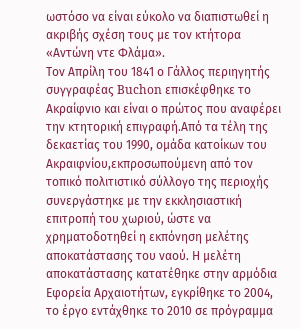ωστόσο να είναι εύκολο να διαπιστωθεί η ακριβής σχέση τους με τον κτήτορα «Αντώνη ντε Φλάμα».
Τον Απρίλη του 1841 ο Γάλλος περιηγητής συγγραφέας Buchon επισκέφθηκε το Ακραίφνιο και είναι ο πρώτος που αναφέρει την κτητορική επιγραφή.Από τα τέλη της δεκαετίας του 1990, ομάδα κατοίκων του Ακραιφνίου,εκπροσωπούμενη από τον τοπικό πολιτιστικό σύλλογο της περιοχής συνεργάστηκε με την εκκλησιαστική επιτροπή του χωριού, ώστε να χρηματοδοτηθεί η εκπόνηση μελέτης αποκατάστασης του ναού. Η μελέτη αποκατάστασης κατατέθηκε στην αρμόδια Εφορεία Αρχαιοτήτων, εγκρίθηκε το 2004, το έργο εντάχθηκε το 2010 σε πρόγραμμα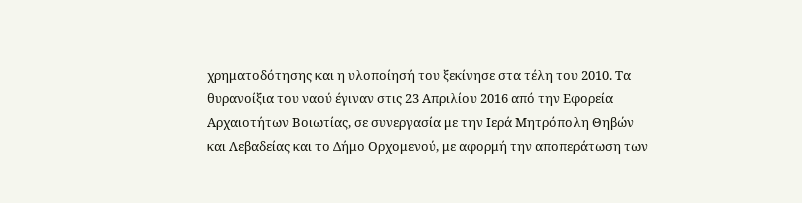χρηματοδότησης και η υλοποίησή του ξεκίνησε στα τέλη του 2010. Τα θυρανοίξια του ναού έγιναν στις 23 Απριλίου 2016 από την Εφορεία Αρχαιοτήτων Βοιωτίας, σε συνεργασία με την Ιερά Μητρόπολη Θηβών και Λεβαδείας και το Δήμο Ορχομενού, με αφορμή την αποπεράτωση των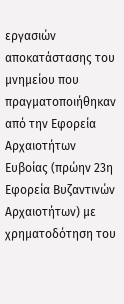εργασιών αποκατάστασης του μνημείου που πραγματοποιήθηκαν από την Εφορεία Αρχαιοτήτων Ευβοίας (πρώην 23η Εφορεία Βυζαντινών Αρχαιοτήτων) με χρηματοδότηση του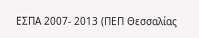ΕΣΠΑ 2007- 2013 (ΠΕΠ Θεσσαλίας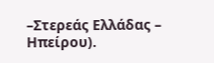–Στερεάς Ελλάδας – Ηπείρου).